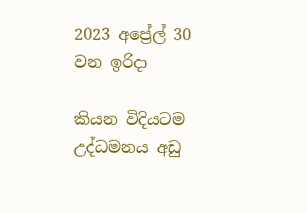2023 අප්‍රේල් 30 වන ඉරිදා

කියන විදියටම උද්ධමනය අඩු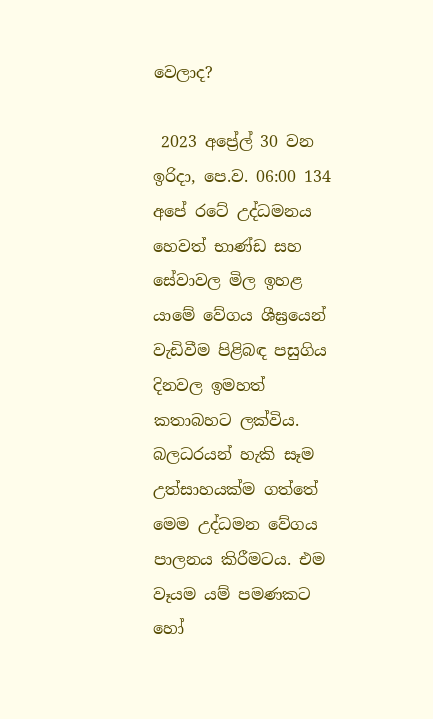වෙලාද?

 2023 අප්‍රේල් 30 වන ඉරිදා, පෙ.ව. 06:00 134
අපේ රටේ උද්ධමනය හෙවත් භාණ්ඩ සහ සේවාවල මිල ඉහළ යාමේ වේගය ශීඝ්‍රයෙන් වැඩිවීම පිළිබඳ පසුගිය දිනවල ඉමහත් කතාබහට ලක්විය. බලධරයන් හැකි සෑම උත්සාහයක්ම ගත්තේ මෙම උද්ධමන වේගය පාලනය කිරීමටය. එම වෑයම යම් පමණකට හෝ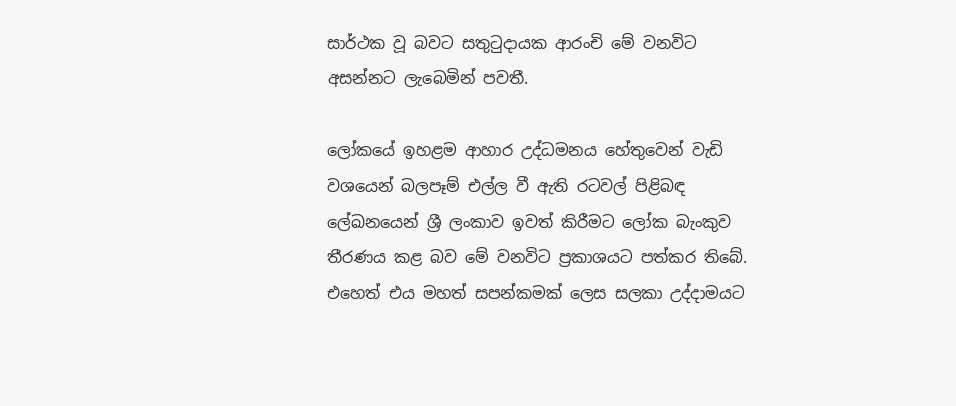සාර්ථක වූ බවට සතුටුදායක ආරංචි මේ වනවිට අසන්නට ලැබෙමින් පවතී.

ලෝකයේ ඉහළම ආහාර උද්ධමනය හේතුවෙන් වැඩි වශයෙන් බලපෑම් එල්ල වී ඇති රටවල් පිළිබඳ ලේඛනයෙන් ශ්‍රී ලංකාව ඉවත් කිරීමට ලෝක බැංකුව තීරණය කළ බව මේ වනවිට ප්‍රකාශයට පත්කර තිබේ. එහෙත් එය මහත් සපන්කමක් ලෙස සලකා උද්දාමයට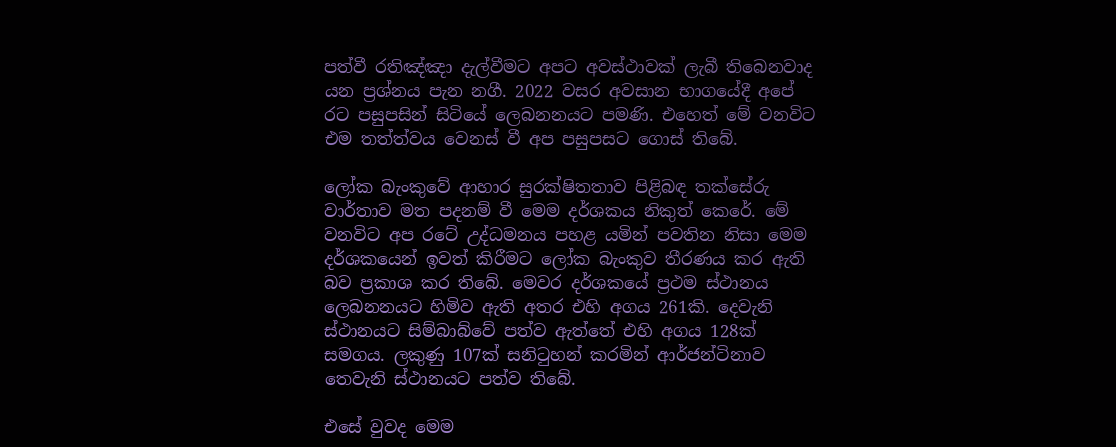පත්වී රතිඤ්ඤා දැල්වීමට අපට අවස්ථාවක් ලැබී තිබෙනවාද යන ප්‍රශ්නය පැන නගී. 2022 වසර අවසාන භාගයේදී අපේ රට පසුපසින් සිටියේ ලෙබනනයට පමණි. එහෙත් මේ වනවිට එම තත්ත්වය වෙනස් වී අප පසුපසට ගොස් තිබේ.

ලෝක බැංකුවේ ආහාර සුරක්ෂිතතාව පිළිබඳ තක්සේරු වාර්තාව මත පදනම් වී මෙම දර්ශකය නිකුත් කෙරේ. මේ වනවිට අප රටේ උද්ධමනය පහළ යමින් පවතින නිසා මෙම දර්ශකයෙන් ඉවත් කිරීමට ලෝක බැංකුව තීරණය කර ඇති බව ප්‍රකාශ කර තිබේ. මෙවර දර්ශකයේ ප්‍රථම ස්ථානය ලෙබනනයට හිමිව ඇති අතර එහි අගය 261කි. දෙවැනි ස්ථානයට සිම්බාබ්වේ පත්ව ඇත්තේ එහි අගය 128ක් සමගය. ලකුණු 107ක් සනිටුහන් කරමින් ආර්ජන්ටිනාව තෙවැනි ස්ථානයට පත්ව තිබේ.

එසේ වුවද මෙම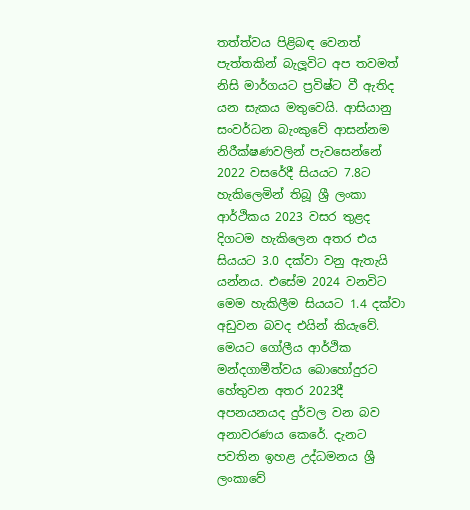තත්ත්වය පිළිබඳ වෙනත් පැත්තකින් බැලූවිට අප තවමත් නිසි මාර්ගයට ප්‍රවිෂ්ට වී ඇතිද යන සැකය මතුවෙයි. ආසියානු සංවර්ධන බැංකුවේ ආසන්නම නිරීක්ෂණවලින් පැවසෙන්නේ 2022 වසරේදී සියයට 7.8ට හැකිලෙමින් තිබූ ශ්‍රී ලංකා ආර්ථිකය 2023 වසර තුළද දිගටම හැකිලෙන අතර එය සියයට 3.0 දක්වා වනු ඇතැයි යන්නය. එසේම 2024 වනවිට මෙම හැකිලීම සියයට 1.4 දක්වා අඩුවන බවද එයින් කියැවේ. මෙයට ගෝලීය ආර්ථික මන්දගාමීත්වය බොහෝදුරට හේතුවන අතර 2023දී අපනයනයද දුර්වල වන බව අනාවරණය කෙරේ. දැනට පවතින ඉහළ උද්ධමනය ශ්‍රී ලංකාවේ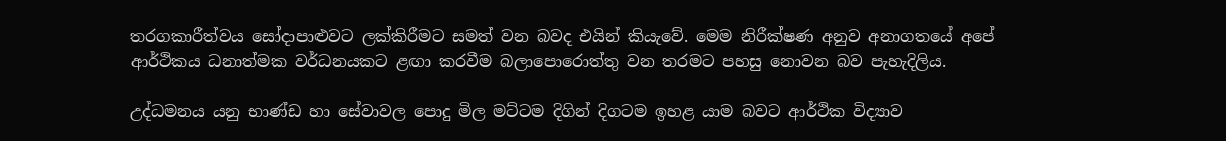තරගකාරීත්වය සෝදාපාළුවට ලක්කිරීමට සමත් වන බවද එයින් කියැවේ. මෙම නිරීක්ෂණ අනුව අනාගතයේ අපේ ආර්ථිකය ධනාත්මක වර්ධනයකට ළඟා කරවීම බලාපොරොත්තු වන තරමට පහසු නොවන බව පැහැදිලිය.

උද්ධමනය යනු භාණ්ඩ හා සේවාවල පොදු මිල මට්ටම දිගින් දිගටම ඉහළ යාම බවට ආර්ථික විද්‍යාව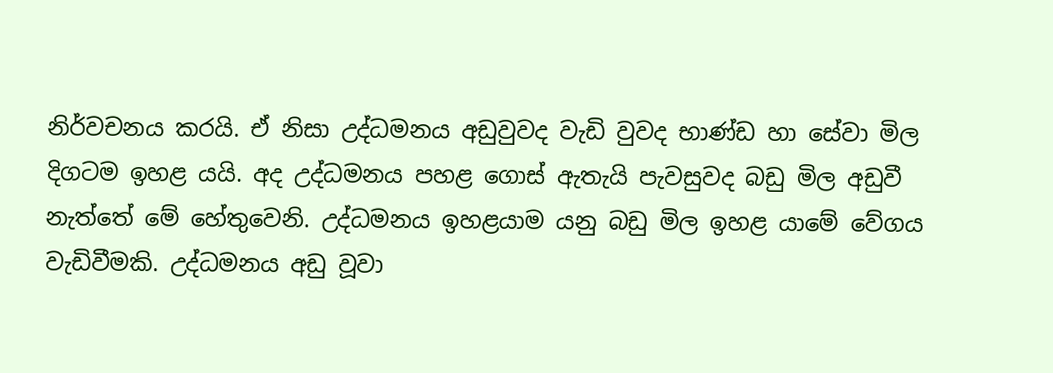නිර්වචනය කරයි. ඒ නිසා උද්ධමනය අඩුවුවද වැඩි වුවද භාණ්ඩ හා සේවා මිල දිගටම ඉහළ යයි. අද උද්ධමනය පහළ ගොස් ඇතැයි පැවසුවද බඩු මිල අඩුවී නැත්තේ මේ හේතුවෙනි. උද්ධමනය ඉහළයාම යනු බඩු මිල ඉහළ යාමේ වේගය වැඩිවීමකි. උද්ධමනය අඩු වූවා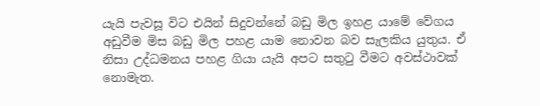යැයි පැවසූ විට එයින් සිදුවන්නේ බඩු මිල ඉහළ යාමේ වේගය අඩුවීම මිස බඩු මිල පහළ යාම නොවන බව සැලකිය යුතුය. ඒ නිසා උද්ධමනය පහළ ගියා යැයි අපට සතුටු වීමට අවස්ථාවක් නොමැත.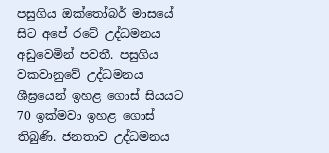පසුගිය ඔක්තෝබර් මාසයේ සිට අපේ රටේ උද්ධමනය අඩුවෙමින් පවතී. පසුගිය වකවානුවේ උද්ධමනය ශීඝ්‍රයෙන් ඉහළ ගොස් සියයට 70 ඉක්මවා ඉහළ ගොස් තිබුණි. ජනතාව උද්ධමනය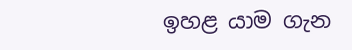ඉහළ යාම ගැන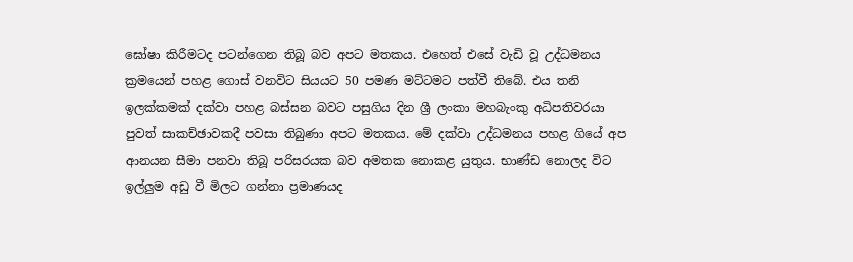ඝෝෂා කිරීමටද පටන්ගෙන තිබූ බව අපට මතකය. එහෙත් එසේ වැඩි වූ උද්ධමනය ක්‍රමයෙන් පහළ ගොස් වනවිට සියයට 50 පමණ මට්ටමට පත්වී තිබේ. එය තනි ඉලක්කමක් දක්වා පහළ බස්සන බවට පසුගිය දින ශ්‍රී ලංකා මහබැංකු අධිපතිවරයා පුවත් සාකච්ඡාවකදී පවසා තිබුණා අපට මතකය. මේ දක්වා උද්ධමනය පහළ ගියේ අප ආනයන සීමා පනවා තිබූ පරිසරයක බව අමතක නොකළ යුතුය. භාණ්ඩ නොලද විට ඉල්ලුම අඩු වී මිලට ගන්නා ප්‍රමාණයද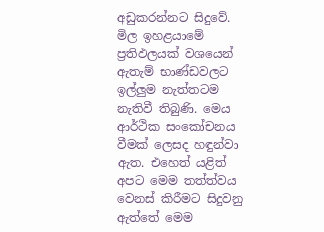අඩුකරන්නට සිදුවේ. මිල ඉහළයාමේ ප්‍රතිඵලයක් වශයෙන් ඇතැම් භාණ්ඩවලට ඉල්ලුම නැත්තටම නැතිවී තිබුණි. මෙය ආර්ථික සංකෝචනය වීමක් ලෙසද හඳුන්වා ඇත. එහෙත් යළිත් අපට මෙම තත්ත්වය වෙනස් කිරීමට සිදුවනු ඇත්තේ මෙම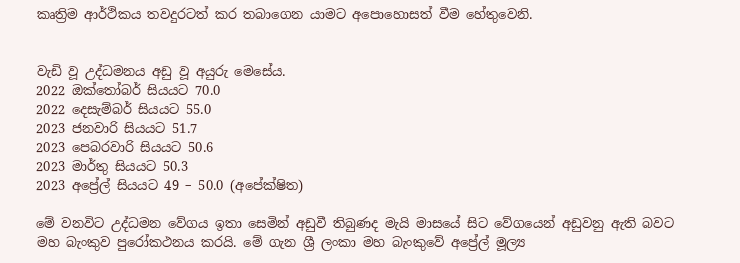කෘත්‍රිම ආර්ථිකය තවදුරටත් කර තබාගෙන යාමට අපොහොසත් වීම හේතුවෙනි.


වැඩි වූ උද්ධමනය අඩු වූ අයුරු මෙසේය.
2022 ඔක්තෝබර් සියයට 70.0
2022 දෙසැම්බර් සියයට 55.0
2023 ජනවාරි සියයට 51.7
2023 පෙබරවාරි සියයට 50.6
2023 මාර්තු සියයට 50.3
2023 අප්‍රේල් සියයට 49 – 50.0 (අපේක්ෂිත)

මේ වනවිට උද්ධමන වේගය ඉතා සෙමින් අඩුවී තිබුණද මැයි මාසයේ සිට වේගයෙන් අඩුවනු ඇති බවට මහ බැංකුව පුරෝකථනය කරයි. මේ ගැන ශ්‍රී ලංකා මහ බැංකුවේ අප්‍රේල් මූල්‍ය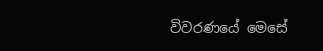විවරණයේ මෙසේ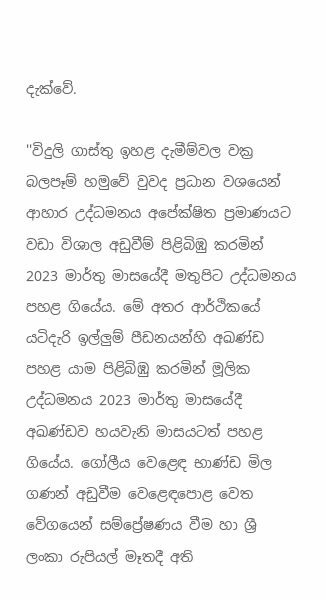දැක්වේ.

''විදුලි ගාස්තු ඉහළ දැමීම්වල වක්‍ර බලපෑම් හමුවේ වුවද ප්‍රධාන වශයෙන් ආහාර උද්ධමනය අපේක්ෂිත ප්‍රමාණයට වඩා විශාල අඩුවීම් පිළිබිඹු කරමින් 2023 මාර්තු මාසයේදී මතුපිට උද්ධමනය පහළ ගියේය. මේ අතර ආර්ථිකයේ යටිදැරි ඉල්ලුම් පීඩනයන්හි අඛණ්ඩ පහළ යාම පිළිබිඹු කරමින් මූලික උද්ධමනය 2023 මාර්තු මාසයේදී අඛණ්ඩව හයවැනි මාසයටත් පහළ ගියේය. ගෝලීය වෙළෙඳ භාණ්ඩ මිල ගණන් අඩුවීම වෙළෙඳපොළ වෙත වේගයෙන් සම්ප්‍රේෂණය වීම හා ශ්‍රී ලංකා රුපියල් මෑතදී අති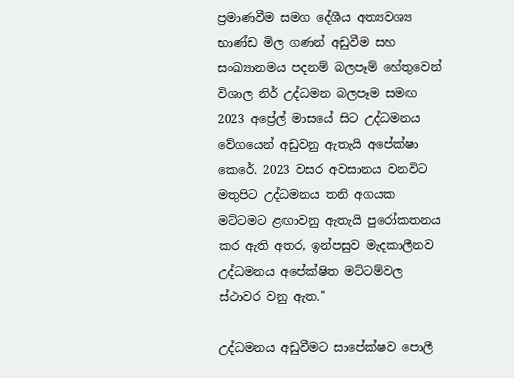ප්‍රමාණවීම සමග දේශීය අත්‍යවශ්‍ය භාණ්ඩ මිල ගණන් අඩුවීම සහ සංඛ්‍යානමය පදනම් බලපෑම් හේතුවෙන් විශාල නිර් උද්ධමන බලපෑම සමඟ 2023 අප්‍රේල් මාසයේ සිට උද්ධමනය වේගයෙන් අඩුවනු ඇතැයි අපේක්ෂා කෙරේ. 2023 වසර අවසානය වනවිට මතුපිට උද්ධමනය තනි අගයක මට්ටමට ළඟාවනු ඇතැයි පුරෝකතනය කර ඇති අතර, ඉන්පසුව මැදකාලීනව උද්ධමනය අපේක්ෂිත මට්ටම්වල ස්ථාවර වනු ඇත.''

උද්ධමනය අඩුවීමට සාපේක්ෂව පොලී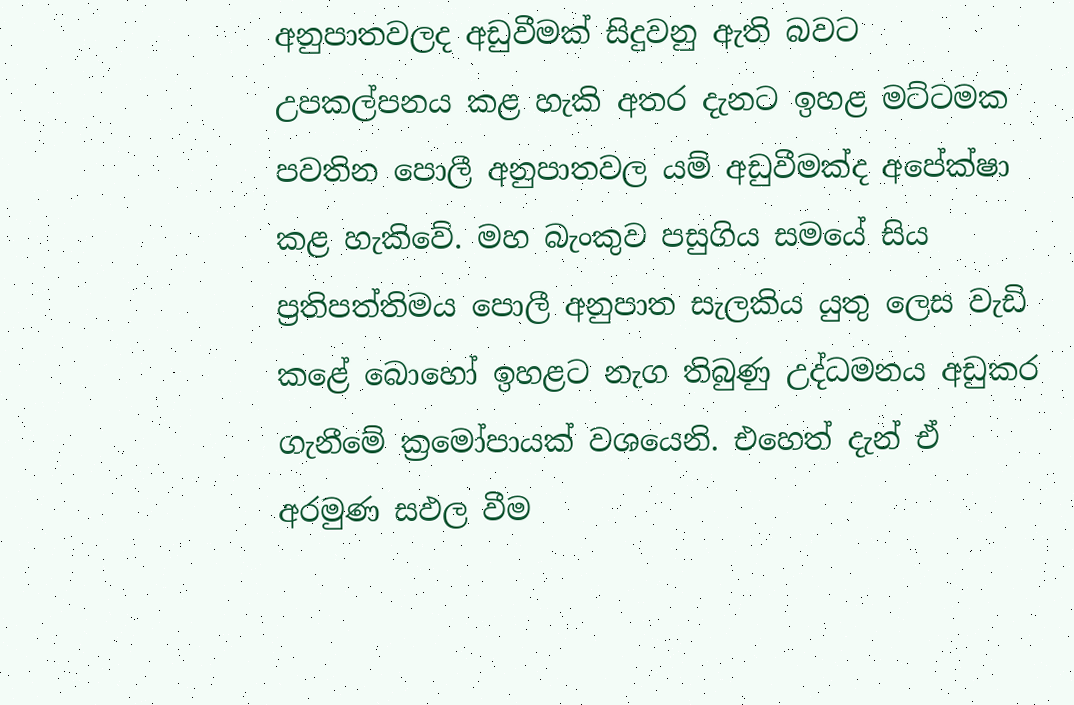අනුපාතවලද අඩුවීමක් සිදුවනු ඇති බවට උපකල්පනය කළ හැකි අතර දැනට ඉහළ මට්ටමක පවතින පොලී අනුපාතවල යම් අඩුවීමක්ද අපේක්ෂා කළ හැකිවේ. මහ බැංකුව පසුගිය සමයේ සිය ප්‍රතිපත්තිමය පොලී අනුපාත සැලකිය යුතු ලෙස වැඩි කළේ බොහෝ ඉහළට නැග තිබුණු උද්ධමනය අඩුකර ගැනීමේ ක්‍රමෝපායක් වශයෙනි. එහෙත් දැන් ඒ අරමුණ සඵල වීම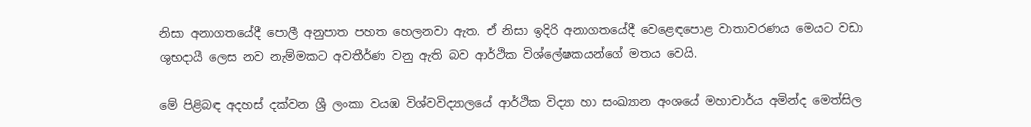නිසා අනාගතයේදී පොලී අනුපාත පහත හෙලනවා ඇත. ඒ නිසා ඉදිරි අනාගතයේදී වෙළෙඳපොළ වාතාවරණය මෙයට වඩා ශුභදායී ලෙස නව නැම්මකට අවතීර්ණ වනු ඇති බව ආර්ථික විශ්ලේෂකයන්ගේ මතය වෙයි.

මේ පිළිබඳ අදහස් දක්වන ශ්‍රී ලංකා වයඹ විශ්වවිද්‍යාලයේ ආර්ථික විද්‍යා හා සංඛ්‍යාන අංශයේ මහාචාර්ය අමින්ද මෙත්සිල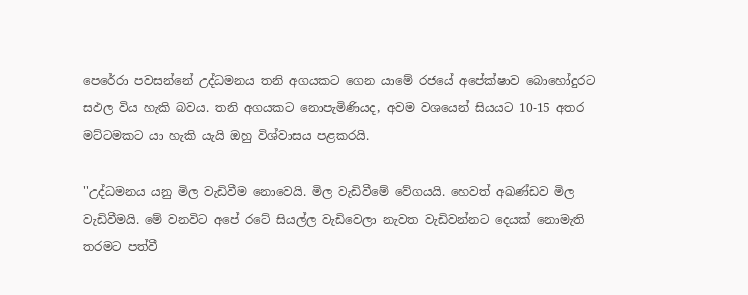පෙරේරා පවසන්නේ උද්ධමනය තනි අගයකට ගෙන යාමේ රජයේ අපේක්ෂාව බොහෝදුරට සඵල විය හැකි බවය. තනි අගයකට නොපැමිණියද, අවම වශයෙන් සියයට 10-15 අතර මට්ටමකට යා හැකි යැයි ඔහු විශ්වාසය පළකරයි.

''උද්ධමනය යනු මිල වැඩිවීම නොවෙයි. මිල වැඩිවීමේ වේගයයි. හෙවත් අඛණ්ඩව මිල වැඩිවීමයි. මේ වනවිට අපේ රටේ සියල්ල වැඩිවෙලා නැවත වැඩිවන්නට දෙයක් නොමැති තරමට පත්වී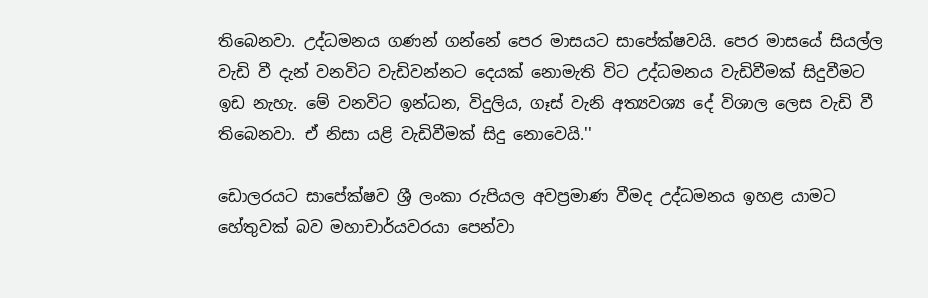තිබෙනවා. උද්ධමනය ගණන් ගන්නේ පෙර මාසයට සාපේක්ෂවයි. පෙර මාසයේ සියල්ල වැඩි වී දැන් වනවිට වැඩිවන්නට දෙයක් නොමැති විට උද්ධමනය වැඩිවීමක් සිදුවීමට ඉඩ නැහැ. මේ වනවිට ඉන්ධන, විදුලිය, ගෑස් වැනි අත්‍යවශ්‍ය දේ විශාල ලෙස වැඩි වී තිබෙනවා. ඒ නිසා යළි වැඩිවීමක් සිදු නොවෙයි.''

ඩොලරයට සාපේක්ෂව ශ්‍රී ලංකා රුපියල අවප්‍රමාණ වීමද උද්ධමනය ඉහළ යාමට හේතුවක් බව මහාචාර්යවරයා පෙන්වා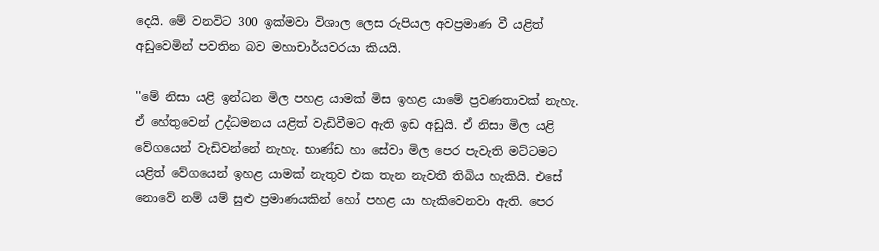දෙයි. මේ වනවිට 300 ඉක්මවා විශාල ලෙස රුපියල අවප්‍රමාණ වී යළිත් අඩුවෙමින් පවතින බව මහාචාර්යවරයා කියයි.

''මේ නිසා යළි ඉන්ධන මිල පහළ යාමක් මිස ඉහළ යාමේ ප්‍රවණතාවක් නැහැ. ඒ හේතුවෙන් උද්ධමනය යළිත් වැඩිවීමට ඇති ඉඩ අඩුයි. ඒ නිසා මිල යළි වේගයෙන් වැඩිවන්නේ නැහැ. භාණ්ඩ හා සේවා මිල පෙර පැවැති මට්ටමට යළිත් වේගයෙන් ඉහළ යාමක් නැතුව එක තැන නැවතී තිබිය හැකියි. එසේ නොවේ නම් යම් සුළු ප්‍රමාණයකින් හෝ පහළ යා හැකිවෙනවා ඇති. පෙර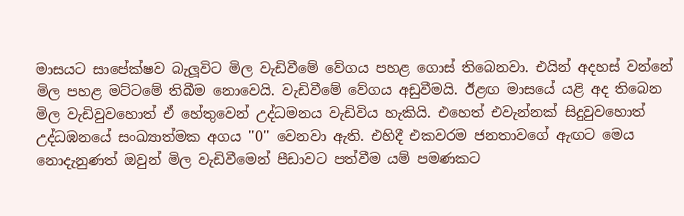මාසයට සාපේක්ෂව බැලූවිට මිල වැඩිවීමේ වේගය පහළ ගොස් තිබෙනවා. එයින් අදහස් වන්නේ මිල පහළ මට්ටමේ තිබීම නොවෙයි. වැඩිවීමේ වේගය අඩුවීමයි. ඊළඟ මාසයේ යළි අද තිබෙන මිල වැඩිවුවහොත් ඒ හේතුවෙන් උද්ධමනය වැඩිවිය හැකියි. එහෙත් එවැන්නක් සිදුවුවහොත් උද්ධඹනයේ සංඛ්‍යාත්මක අගය ''0'' වෙනවා ඇති. එහිදී එකවරම ජනතාවගේ ඇඟට මෙය නොදැනුණත් ඔවුන් මිල වැඩිවීමෙන් පීඩාවට පත්වීම යම් පමණකට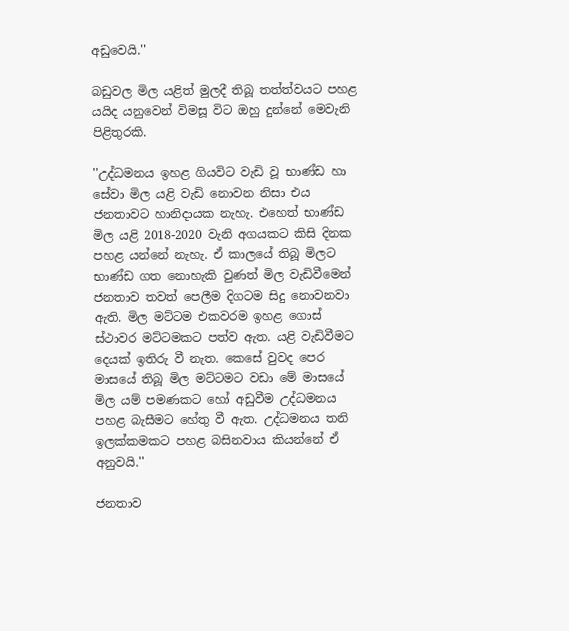අඩුවෙයි.''

බඩුවල මිල යළිත් මුලදී තිබූ තත්ත්වයට පහළ යයිද යනුවෙන් විමසූ විට ඔහු දුන්නේ මෙවැනි පිළිතුරකි.

''උද්ධමනය ඉහළ ගියවිට වැඩි වූ භාණ්ඩ හා සේවා මිල යළි වැඩි නොවන නිසා එය ජනතාවට හානිදායක නැහැ. එහෙත් භාණ්ඩ මිල යළි 2018-2020 වැනි අගයකට කිසි දිනක පහළ යන්නේ නැහැ. ඒ කාලයේ තිබූ මිලට භාණ්ඩ ගත නොහැකි වුණත් මිල වැඩිවීමෙන් ජනතාව තවත් පෙලීම දිගටම සිදු නොවනවා ඇති. මිල මට්ටම එකවරම ඉහළ ගොස් ස්ථාවර මට්ටමකට පත්ව ඇත. යළි වැඩිවීමට දෙයක් ඉතිරු වී නැත. කෙසේ වුවද පෙර මාසයේ තිබූ මිල මට්ටමට වඩා මේ මාසයේ මිල යම් පමණකට හෝ අඩුවීම උද්ධමනය පහළ බැසීමට හේතු වී ඇත. උද්ධමනය තනි ඉලක්කමකට පහළ බසිනවාය කියන්නේ ඒ අනුවයි.''

ජනතාව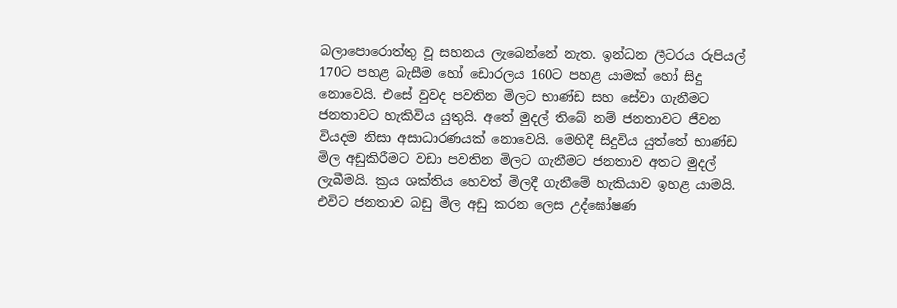බලාපොරොත්තු වූ සහනය ලැබෙන්නේ නැත. ඉන්ධන ලීටරය රුපියල් 170ට පහළ බැසීම හෝ ඩොරලය 160ට පහළ යාමක් හෝ සිදු නොවෙයි. එසේ වුවද පවතින මිලට භාණ්ඩ සහ සේවා ගැනීමට ජනතාවට හැකිවිය යුතුයි. අතේ මුදල් තිබේ නම් ජනතාවට ජීවන වියදම නිසා අසාධාරණයක් නොවෙයි. මෙහිදී සිදුවිය යුත්තේ භාණ්ඩ මිල අඩුකිරීමට වඩා පවතින මිලට ගැනීමට ජනතාව අතට මුදල් ලැබීමයි. ක්‍රය ශක්තිය හෙවත් මිලදී ගැනීමේ හැකියාව ඉහළ යාමයි. එවිට ජනතාව බඩු මිල අඩු කරන ලෙස උද්ඝෝෂණ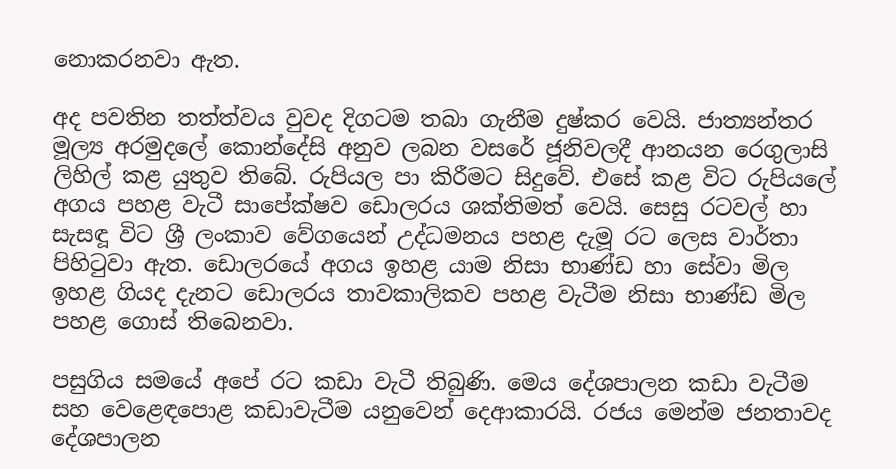නොකරනවා ඇත.

අද පවතින තත්ත්වය වුවද දිගටම තබා ගැනීම දුෂ්කර වෙයි. ජාත්‍යන්තර මූල්‍ය අරමුදලේ කොන්දේසි අනුව ලබන වසරේ ජූනිවලදී ආනයන රෙගුලාසි ලිහිල් කළ යුතුව තිබේ. රුපියල පා කිරීමට සිදුවේ. එසේ කළ විට රුපියලේ අගය පහළ වැටී සාපේක්ෂව ඩොලරය ශක්තිමත් වෙයි. සෙසු රටවල් හා සැසඳූ විට ශ්‍රී ලංකාව වේගයෙන් උද්ධමනය පහළ දැමූ රට ලෙස වාර්තා පිහිටුවා ඇත. ඩොලරයේ අගය ඉහළ යාම නිසා භාණ්ඩ හා සේවා මිල ඉහළ ගියද දැනට ඩොලරය තාවකාලිකව පහළ වැටීම නිසා භාණ්ඩ මිල පහළ ගොස් තිබෙනවා.

පසුගිය සමයේ අපේ රට කඩා වැටී තිබුණි. මෙය දේශපාලන කඩා වැටීම සහ වෙළෙඳපොළ කඩාවැටීම යනුවෙන් දෙආකාරයි. රජය මෙන්ම ජනතාවද දේශපාලන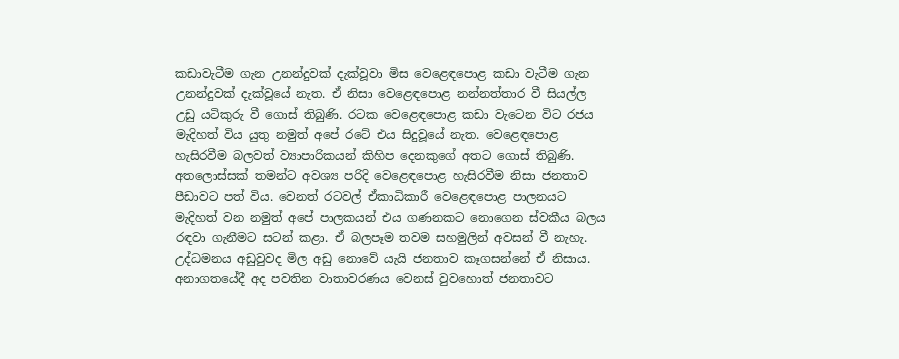කඩාවැටීම ගැන උනන්දුවක් දැක්වූවා මිස වෙළෙඳපොළ කඩා වැටීම ගැන උනන්දුවක් දැක්වූයේ නැත. ඒ නිසා වෙළෙඳපොළ නන්නත්තාර වී සියල්ල උඩු යටිකුරු වී ගොස් තිබුණි. රටක වෙළෙඳපොළ කඩා වැටෙන විට රජය මැදිහත් විය යුතු නමුත් අපේ රටේ එය සිදුවූයේ නැත. වෙළෙඳපොළ හැසිරවීම බලවත් ව්‍යාපාරිකයන් කිහිප දෙනකුගේ අතට ගොස් තිබුණි. අතලොස්සක් තමන්ට අවශ්‍ය පරිදි වෙළෙඳපොළ හැසිරවීම නිසා ජනතාව පීඩාවට පත් විය. වෙනත් රටවල් ඒකාධිකාරී වෙළෙඳපොළ පාලනයට මැදිහත් වන නමුත් අපේ පාලකයන් එය ගණනකට නොගෙන ස්වකීය බලය රඳවා ගැනීමට සටන් කළා. ඒ බලපෑම තවම සහමුලින් අවසන් වී නැහැ. උද්ධමනය අඩුවුවද මිල අඩු නොවේ යැයි ජනතාව කෑගසන්නේ ඒ නිසාය. අනාගතයේදී අද පවතින වාතාවරණය වෙනස් වුවහොත් ජනතාවට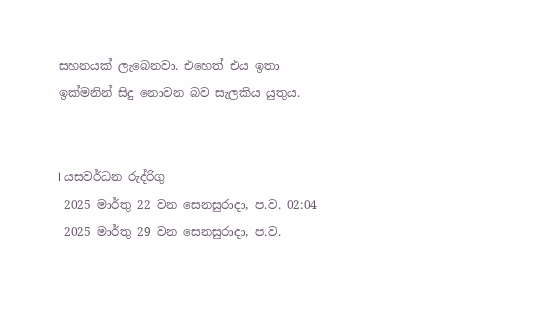සහනයක් ලැබෙනවා. එහෙත් එය ඉතා ඉක්මනින් සිදු නොවන බව සැලකිය යුතුය.


I යසවර්ධන රුද්රිගු
 2025 මාර්තු 22 වන සෙනසුරාදා, ප.ව. 02:04
 2025 මාර්තු 29 වන සෙනසුරාදා, ප.ව.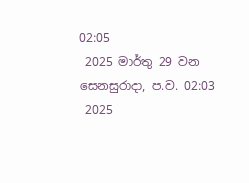02:05
 2025 මාර්තු 29 වන සෙනසුරාදා, ප.ව. 02:03
 2025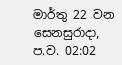මාර්තු 22 වන සෙනසුරාදා, ප.ව. 02:02